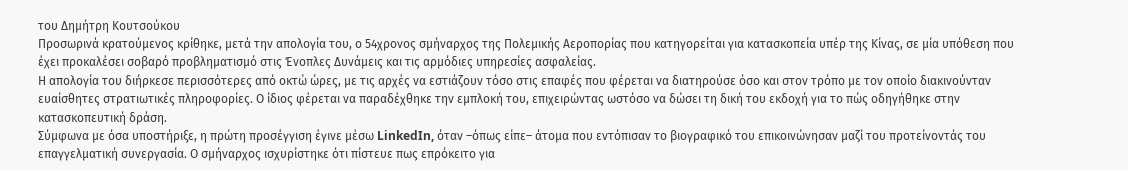του Δημήτρη Κουτσούκου
Προσωρινά κρατούμενος κρίθηκε, μετά την απολογία του, ο 54χρονος σμήναρχος της Πολεμικής Αεροπορίας που κατηγορείται για κατασκοπεία υπέρ της Κίνας, σε μία υπόθεση που έχει προκαλέσει σοβαρό προβληματισμό στις Ένοπλες Δυνάμεις και τις αρμόδιες υπηρεσίες ασφαλείας.
Η απολογία του διήρκεσε περισσότερες από οκτώ ώρες, με τις αρχές να εστιάζουν τόσο στις επαφές που φέρεται να διατηρούσε όσο και στον τρόπο με τον οποίο διακινούνταν ευαίσθητες στρατιωτικές πληροφορίες. Ο ίδιος φέρεται να παραδέχθηκε την εμπλοκή του, επιχειρώντας ωστόσο να δώσει τη δική του εκδοχή για το πώς οδηγήθηκε στην κατασκοπευτική δράση.
Σύμφωνα με όσα υποστήριξε, η πρώτη προσέγγιση έγινε μέσω LinkedIn, όταν –όπως είπε– άτομα που εντόπισαν το βιογραφικό του επικοινώνησαν μαζί του προτείνοντάς του επαγγελματική συνεργασία. Ο σμήναρχος ισχυρίστηκε ότι πίστευε πως επρόκειτο για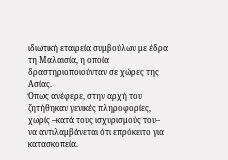ιδιωτική εταιρεία συμβούλων με έδρα τη Μαλαισία, η οποία δραστηριοποιούνταν σε χώρες της Ασίας.
Όπως ανέφερε, στην αρχή του ζητήθηκαν γενικές πληροφορίες, χωρίς –κατά τους ισχυρισμούς του– να αντιλαμβάνεται ότι επρόκειτο για κατασκοπεία.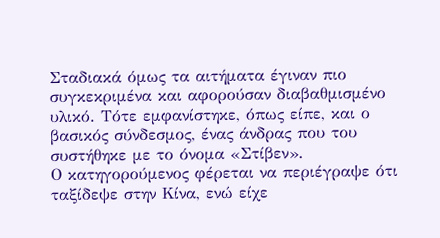Σταδιακά όμως τα αιτήματα έγιναν πιο συγκεκριμένα και αφορούσαν διαβαθμισμένο υλικό. Τότε εμφανίστηκε, όπως είπε, και ο βασικός σύνδεσμος, ένας άνδρας που του συστήθηκε με το όνομα «Στίβεν».
Ο κατηγορούμενος φέρεται να περιέγραψε ότι ταξίδεψε στην Κίνα, ενώ είχε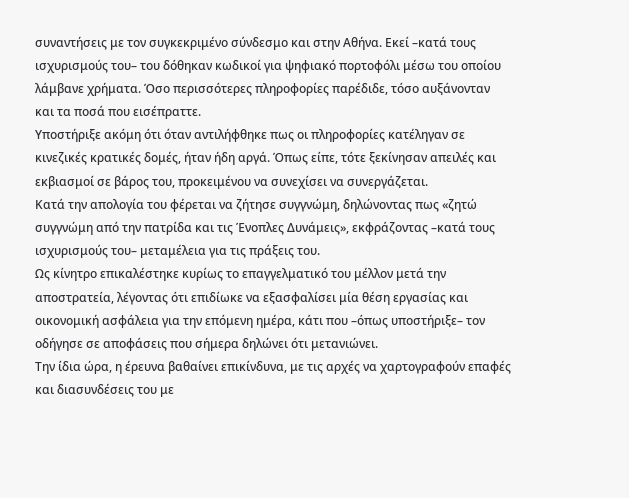συναντήσεις με τον συγκεκριμένο σύνδεσμο και στην Αθήνα. Εκεί –κατά τους ισχυρισμούς του– του δόθηκαν κωδικοί για ψηφιακό πορτοφόλι μέσω του οποίου λάμβανε χρήματα. Όσο περισσότερες πληροφορίες παρέδιδε, τόσο αυξάνονταν και τα ποσά που εισέπραττε.
Υποστήριξε ακόμη ότι όταν αντιλήφθηκε πως οι πληροφορίες κατέληγαν σε κινεζικές κρατικές δομές, ήταν ήδη αργά. Όπως είπε, τότε ξεκίνησαν απειλές και εκβιασμοί σε βάρος του, προκειμένου να συνεχίσει να συνεργάζεται.
Κατά την απολογία του φέρεται να ζήτησε συγγνώμη, δηλώνοντας πως «ζητώ συγγνώμη από την πατρίδα και τις Ένοπλες Δυνάμεις», εκφράζοντας –κατά τους ισχυρισμούς του– μεταμέλεια για τις πράξεις του.
Ως κίνητρο επικαλέστηκε κυρίως το επαγγελματικό του μέλλον μετά την αποστρατεία, λέγοντας ότι επιδίωκε να εξασφαλίσει μία θέση εργασίας και οικονομική ασφάλεια για την επόμενη ημέρα, κάτι που –όπως υποστήριξε– τον οδήγησε σε αποφάσεις που σήμερα δηλώνει ότι μετανιώνει.
Την ίδια ώρα, η έρευνα βαθαίνει επικίνδυνα, με τις αρχές να χαρτογραφούν επαφές και διασυνδέσεις του με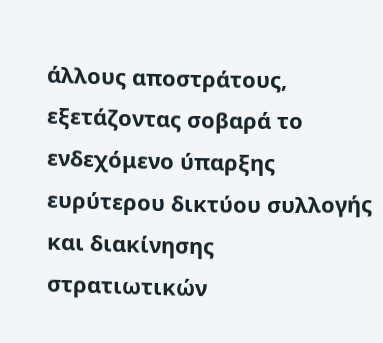άλλους αποστράτους, εξετάζοντας σοβαρά το ενδεχόμενο ύπαρξης ευρύτερου δικτύου συλλογής και διακίνησης στρατιωτικών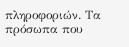πληροφοριών. Τα πρόσωπα που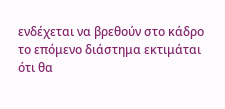ενδέχεται να βρεθούν στο κάδρο το επόμενο διάστημα εκτιμάται ότι θα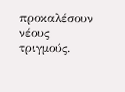προκαλέσουν νέους τριγμούς.